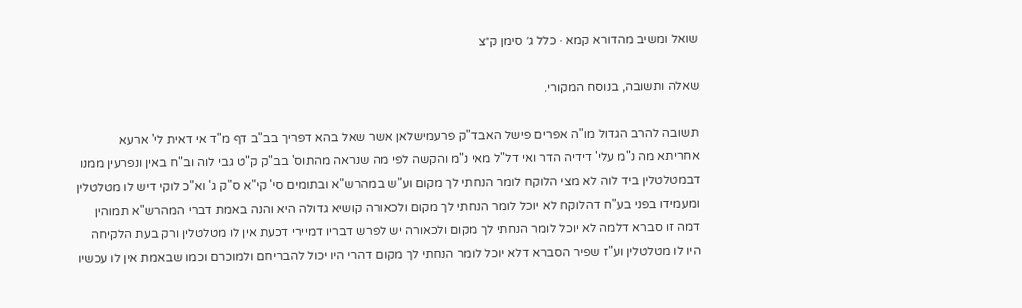שואל ומשיב מהדורא קמא · כלל ג׳ סימן ק״צ

שאלה ותשובה, בנוסח המקורי.

תשובה להרב הגדול מו"ה אפרים פישל האבד"ק פרעמישלאן אשר שאל בהא דפריך בב"ב דף מ"ד אי דאית לי' ארעא אחריתא מה נ"מ עלי' דידיה הדר ואי דל"ל מאי נ"מ והקשה לפי מה שנראה מהתוס' בב"ק ק"ט גבי לוה וב"ח באין ונפרעין ממנו דבמטלטלין ביד לוה לא מצי הלוקח לומר הנחתי לך מקום וע"ש במהרש"א ובתומים סי' קי"א ס"ק ג' וא"כ לוקי דיש לו מטלטלין ומעמידו בפני בע"ח דהלוקח לא יוכל לומר הנחתי לך מקום ולכאורה קושיא גדולה היא והנה באמת דברי המהרש"א תמוהין דמה זו סברא דלמה לא יוכל לומר הנחתי לך מקום ולכאורה יש לפרש דבריו דמיירי דכעת אין לו מטלטלין ורק בעת הלקיחה היו לו מטלטלין וע"ז שפיר הסברא דלא יוכל לומר הנחתי לך מקום דהרי היו יכול להבריחם ולמוכרם וכמו שבאמת אין לו עכשיו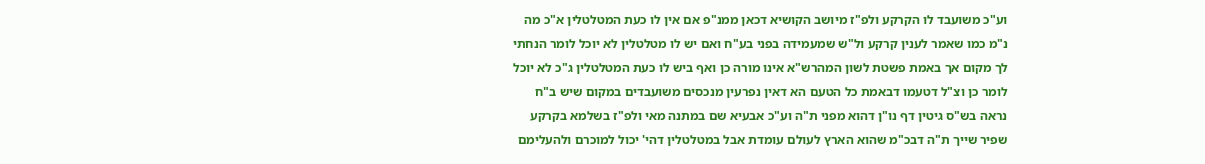וע"כ משועבד לו הקרקע ולפ"ז מיושב הקושיא דכאן ממנ"פ אם אין לו כעת המטלטלין א"כ מה נ"מ כמו שאמר לענין קרקע ול"ש שמעמידה בפני בע"ח ואם יש לו מטלטלין לא יוכל לומר הנחתי לך מקום אך באמת פשטת לשון המהרש"א אינו מורה כן ואף ביש לו כעת המטלטלין ג"כ לא יוכל לומר כן וצ"ל דטעמו דבאמת כל הטעם הא דאין נפרעין מנכסים משועבדים במקום שיש ב"ח נראה בש"ס גיטין דף נו"ן דהוא מפני ת"ה וע"כ אבעיא שם במתנה מאי ולפ"ז בשלמא בקרקע שפיר שייך ת"ה דבכ"מ שהוא הארץ לעולם עומדת אבל במטלטלין דהי' יכול למוכרם ולהעלימם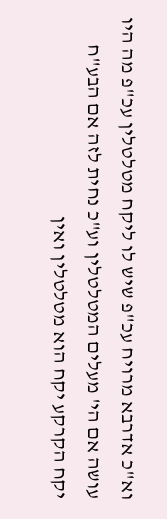וא"כ אדרבא מרויח עכ"פ שיש לו ליקח מטלטלין עכ"פ מה היו עושה אם הי' מעלים המטלטלין וע"כ נחית לזה אם הבע"ח יקח הקרקע יקח הוא מטלטלין ואין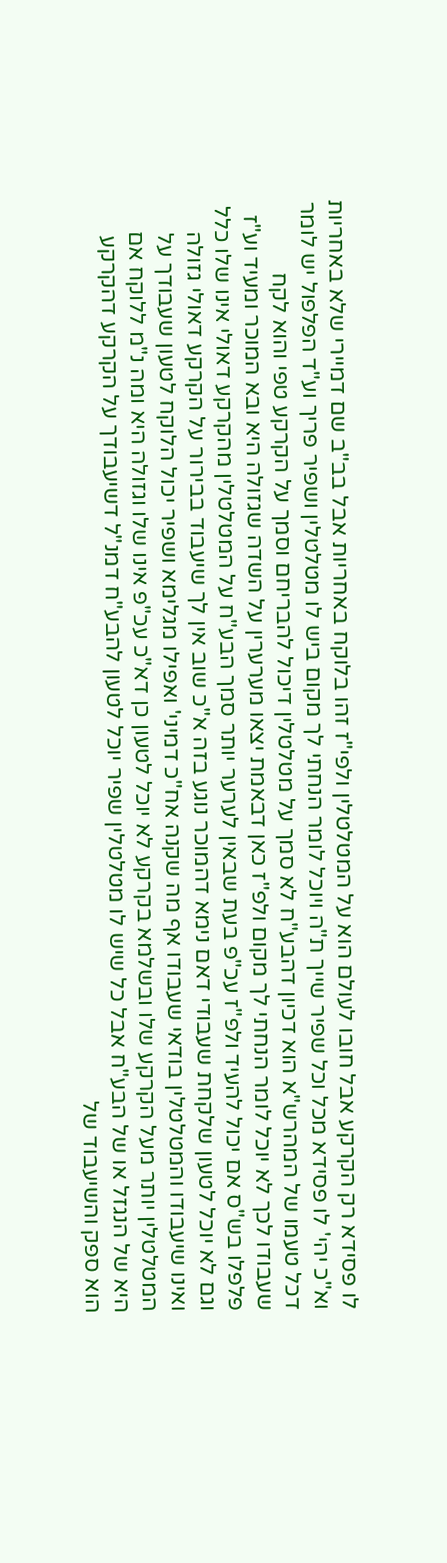לו פסידא רק הקרקע אבל חובו לעולם הוא על המטלטלין ולפי"ז זהו בלוקח באחריות אבל בב"ב שם דמיירי שלא באחריות וא"כ יהי' לו פסידא מכל וכל שפיר שייך ת"ה ויוכל לומר הנחתי לך מקום ביש לו מטלטלין ושפיר פריך וע"ד הפלפול יש לומר דכל טעמו של המהרש"א הוא דכיון דהבע"ח לא סמך על מטלטלין דיכול להבריחם וסמך על הקרקע טפי והוא לקח שעבודו לכך לא יוכל לומר הנחתי לך מקום ולפ"ז כאן דבאמת יצאו מערערין על השדה שגזולה היא ובא המוכר ומעיד וע"ז פלפלו בש"ס אם יכול להעיד ולפ"ז עכ"פ בעת שבאין לערער יותר סמך הבע"ח על המטלטלין מהקרקע דאולי אינו שלו כלל וגם לא יוכל לטעון שלקחת שעבודי דאם נימא דהמוכר נוגע בזה א"כ שוב אין לך שיעבוד בבירור על הקרקע דאולי גזולה ואינו שיעבודו והמטלטלין בודאי שעבודו אף מה שקנה אח"כ דמיני' ואפילו מגלימא ושפיר יכול הלוקח לטעון שעבודך על המטלטלין יותר מעל הקרקע שלו ובשלמא בקרקע לא יוכל לטעון כן דא"כ עכ"פ אינו שלו וגזולה היא ומה נ"מ ללוקח אם היא של הנגזל או של הבע"ח אבל כל שיש לו מטלטלין שפיר יוכל לטעון להבע"ח דמנ"ל דשיעבודך על הקרקע דהקרקע הוא ספק והשיעבוד של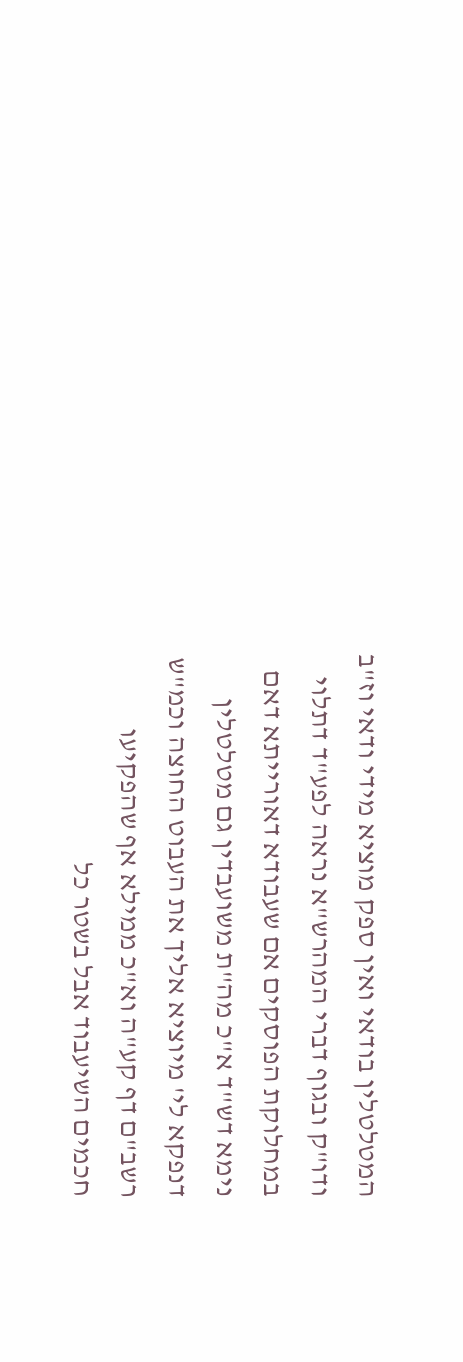המטלטלין בודאי ואין ספק מוציא מידי ודאי וז"ב ודו"ק ובגוף דברי המהרש"א נראה לפע"ד דתלוי במחלוקת הפוסקים אם שעבודא דאורייתא דאם נימא דש"ד א"כ מה"ת משועבדין גם מטלטלין דנפקא לי' מיוציא אליך את העבוט החוצה וכמ"ש רשב"ם דף קע"ה וא"כ ממילא אף שהפקיעו חכמים השיעבוד אבל בשטר כל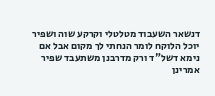דנשאר השעבוד מטלטלי וקרקע שוה ושפיר יוכל הלוקח לומר הנחתי לך מקום אבל אם נימא דשל"ד ורק מדרבנן משתעבד שפיר אמרינן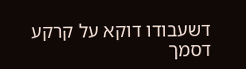דשעבודו דוקא על קרקע דסמך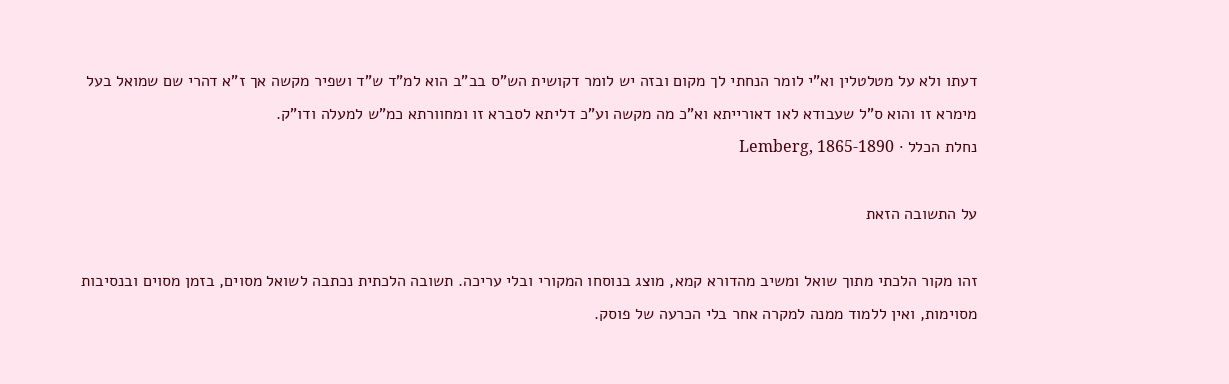דעתו ולא על מטלטלין וא"י לומר הנחתי לך מקום ובזה יש לומר דקושית הש"ס בב"ב הוא למ"ד ש"ד ושפיר מקשה אך ז"א דהרי שם שמואל בעל מימרא זו והוא ס"ל שעבודא לאו דאורייתא וא"כ מה מקשה וע"כ דליתא לסברא זו ומחוורתא כמ"ש למעלה ודו"ק.
נחלת הכלל · Lemberg, 1865-1890

על התשובה הזאת

זהו מקור הלכתי מתוך שואל ומשיב מהדורא קמא, מוצג בנוסחו המקורי ובלי עריכה. תשובה הלכתית נכתבה לשואל מסוים, בזמן מסוים ובנסיבות מסוימות, ואין ללמוד ממנה למקרה אחר בלי הכרעה של פוסק.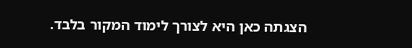הצגתה כאן היא לצורך לימוד המקור בלבד.